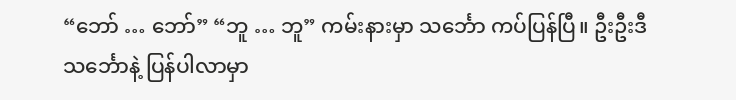“ဘော် … ဘော်” “ဘူ … ဘူ” ကမ်းနားမှာ သင်္ဘော ကပ်ပြန်ပြီ။ ဦးဦးဒီသင်္ဘောနဲ့ ပြန်ပါလာမှာ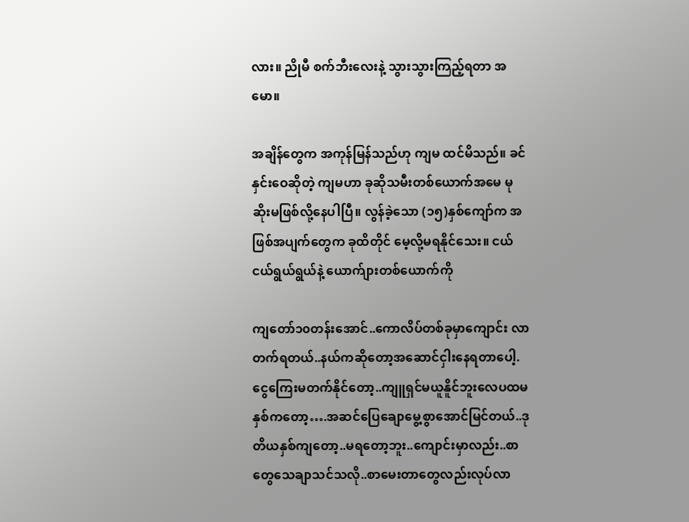လား။ ညိုမီ စက်ဘီးလေးနဲ့ သွားသွားကြည့်ရတာ အမော။

အချိန်တွေက အကုန်မြန်သည်ဟု ကျမ ထင်မိသည်။ ခင်နှင်းဝေဆိုတဲ့ ကျမဟာ ခုဆိုသမီးတစ်ယောက်အမေ မုဆိုးမဖြစ်လို့နေပါပြီ။ လွန်ခဲ့သော (၁၅)နှစ်ကျော်က အဖြစ်အပျက်တွေက ခုထိတိုင် မေ့လို့မရနိုင်သေး။ ငယ်ငယ်ရွယ်ရွယ်နဲ့ ယောက်ျားတစ်ယောက်ကို

ကျတော်၁၀တန်းအောင်..ကောလိပ်တစ်ခုမှာကျောင်း လာတက်ရတယ်..နယ်ကဆိုတော့အဆောင်ငှါးနေရတာပေါ့.ငွေကြေးမတက်နိုင်တော့..ကျူရှင်မယူနိူင်ဘူးလေပထမနှစ်ကတော့….အဆင်ပြေချောမွေ့စွာအောင်မြင်တယ်..ဒုတိယနှစ်ကျတော့..မရတော့ဘူး..ကျောင်းမှာလည်း..စာတွေသေချာသင်သလို..စာမေးတာတွေလည်းလုပ်လာ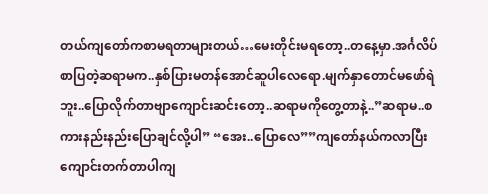တယ်ကျတော်ကစာမရတာများတယ်…မေးတိုင်းမရတော့..တနေ့မှာ.အင်္ဂလိပ်စာပြတဲ့ဆရာမက..နှစ်ပြားမတန်အောင်ဆူပါလေရော.မျက်နှာတောင်မဖော်ရဲဘူး..ပြောလိုက်တာဗျာကျောင်းဆင်းတော့..ဆရာမကိုတွေ့တာနဲ့..”ဆရာမ..စကားနည်းနည်းပြောချင်လို့ပါ” “အေး..ပြောလေ””ကျတော်နယ်ကလာပြီးကျောင်းတက်တာပါကျ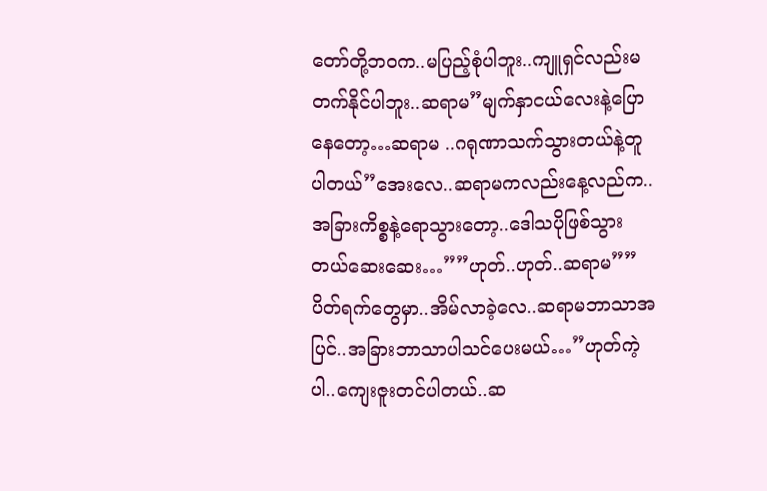တော်တို့ဘဝက..မပြည့်စုံပါဘူး..ကျူရှင်လည်းမတက်နိုင်ပါဘူး..ဆရာမ”မျက်နှာငယ်လေးနဲ့ပြောနေတော့…ဆရာမ ..ဂရုဏာသက်သွားတယ်နဲ့တူပါတယ်”အေးလေ..ဆရာမကလည်းနေ့လည်က..အခြားကိစ္စနဲ့ရောသွားတော့..ဒေါသပိုဖြစ်သွားတယ်ဆေးဆေး…””ဟုတ်..ဟုတ်..ဆရာမ””ပိတ်ရက်တွေမှာ..အိမ်လာခဲ့လေ..ဆရာမဘာသာအပြင်..အခြားဘာသာပါသင်ပေးမယ်…”ဟုတ်ကဲ့ပါ..ကျေးဇူးတင်ပါတယ်..ဆ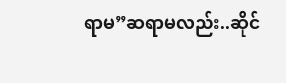ရာမ”ဆရာမလည်း..ဆိုင်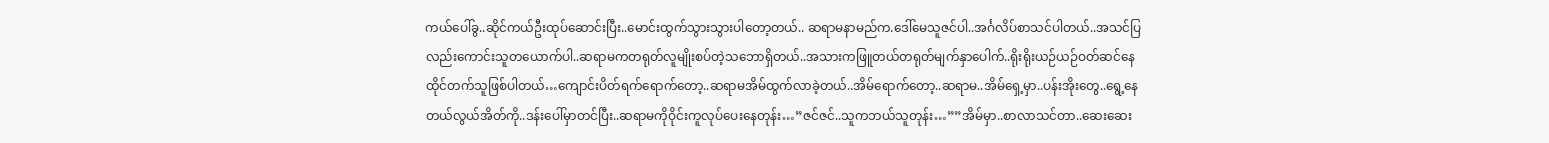ကယ်ပေါ်ခွ..ဆိုင်ကယ်ဦးထုပ်ဆောင်းပြီး..မောင်းထွက်သွားသွားပါတော့တယ်.. ဆရာမနာမည်က.ဒေါ်မေသူဇင်ပါ..အင်္ဂလိပ်စာသင်ပါတယ်..အသင်ပြလည်းကောင်းသူတယောက်ပါ..ဆရာမကတရုတ်လူမျိုးစပ်တဲ့သဘောရှိတယ်..အသားကဖြူတယ်တရုတ်မျက်နှာပေါက်..ရိုးရိုးယဉ်ယဉ်ဝတ်ဆင်နေထိုင်တက်သူဖြစ်ပါတယ်…ကျောင်းပိတ်ရက်ရောက်တော့..ဆရာမအိမ်ထွက်လာခဲ့တယ်..အိမ်ရောက်တော့..ဆရာမ..အိမ်ရှေ့မှာ..ပန်းအိုးတွေ..ရွေ့နေတယ်လွယ်အိတ်ကို..ဒန်းပေါ်မှာတင်ပြီး..ဆရာမကိုဝိုင်းကူလုပ်ပေးနေတုန်း…”ဇင်ဇင်..သူကဘယ်သူတုန်း…””အိမ်မှာ..စာလာသင်တာ..ဆေးဆေး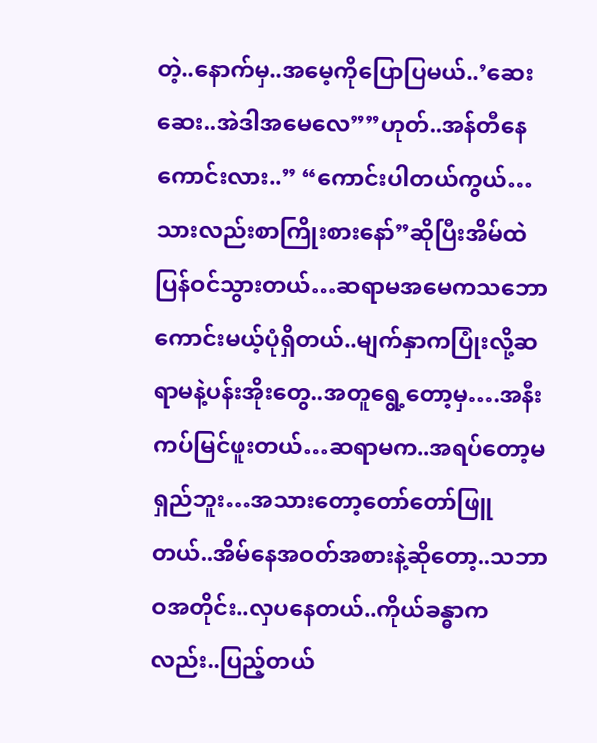တဲ့..နောက်မှ..အမေ့ကိုပြောပြမယ်..’ဆေးဆေး..အဲဒါအမေလေ””ဟုတ်..အန်တီနေကောင်းလား..” “ကောင်းပါတယ်ကွယ်…သားလည်းစာကြိုးစားနော်”ဆိုပြီးအိမ်ထဲပြန်ဝင်သွားတယ်…ဆရာမအမေကသဘောကောင်းမယ့်ပုံရှိတယ်..မျက်နှာကပြုံးလို့ဆရာမနဲ့ပန်းအိုးတွေ..အတူရွေ့တော့မှ….အနီးကပ်မြင်ဖူးတယ်…ဆရာမက..အရပ်တော့မ ရှည်ဘူး…အသားတော့တော်တော်ဖြူတယ်..အိမ်နေအဝတ်အစားနဲ့ဆိုတော့..သဘာဝအတိုင်း..လှပနေတယ်..ကိုယ်ခန္ဓာကလည်း..ပြည့်တယ်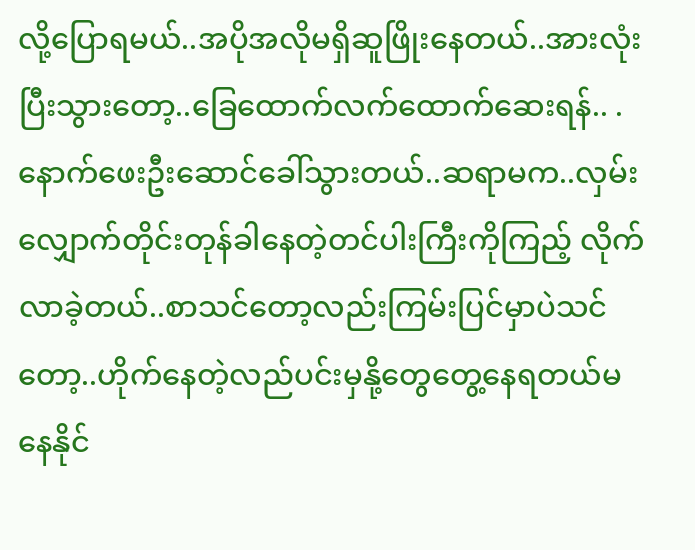လို့ပြောရမယ်..အပိုအလိုမရှိဆူဖြိုးနေတယ်..အားလုံးပြီးသွားတော့..ခြေထောက်လက်ထောက်ဆေးရန်.. .နောက်ဖေးဦးဆောင်ခေါ်သွားတယ်..ဆရာမက..လှမ်းလျှောက်တိုင်းတုန်ခါနေတဲ့တင်ပါးကြီးကိုကြည့် လိုက်လာခဲ့တယ်..စာသင်တော့လည်းကြမ်းပြင်မှာပဲသင်တော့..ဟိုက်နေတဲ့လည်ပင်းမှနို့တွေတွေ့နေရတယ်မနေနိုင်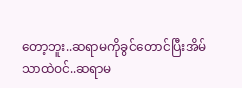တော့ဘူး..ဆရာမကိုခွင်တောင်ပြီးအိမ်သာထဲဝင်..ဆရာမ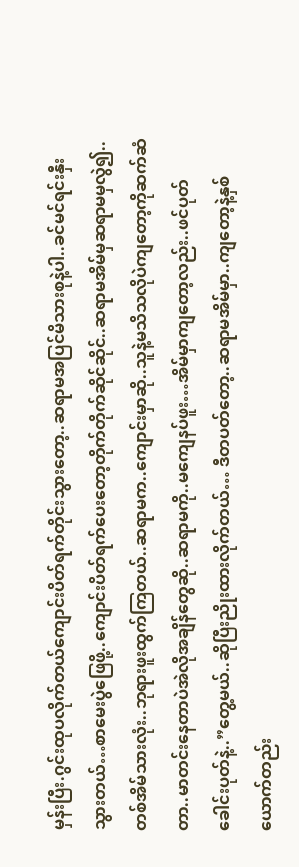မှန်းပြီး.ဂွင်းထုပလိုက်တယ်ကျောင်းပိတ်ရက်တိုင်းသွားတော့..ဆရာမအပြင်မိသားစုနဲ့ပါ..ခင်မင်ရင်းနှီးသွားတယ်…စာမေးပွဲဖြေဖို့..ကျောင်းပိတ်ရက်ပေးတော့တိုက်တိုက်ဆိုင်ဆိုင်..ဆရာမအိမ်မှဆရာမမှလွဲ၍..တစ်အိမ်သားလုံး..ဘုရားဖူးထွက်ကြတယ်..ဆရာမက..ကျောင်းမှာဆို..သူနဲ့မသိသလိုပဲကျတော့ကိုဆက်ဆံတာ..မာတင်းနေတာပဲအဲလိုအချိန်တွေဆို..ဆရာမကို..မကျေနပ်ဖူး…အိမ်မှာကျတော့လည်း..ဖင်ပုတ်ခေါင်းပုတ်နဲ့..”တွေ့မယ်..ဆိုပြီးညိုးထားလိုက်တယ်… ဒီတပတ်တော့..ဆရာမအိမ်မှာ..ကျတော့နဲ့နှစ်ယောက်တည်း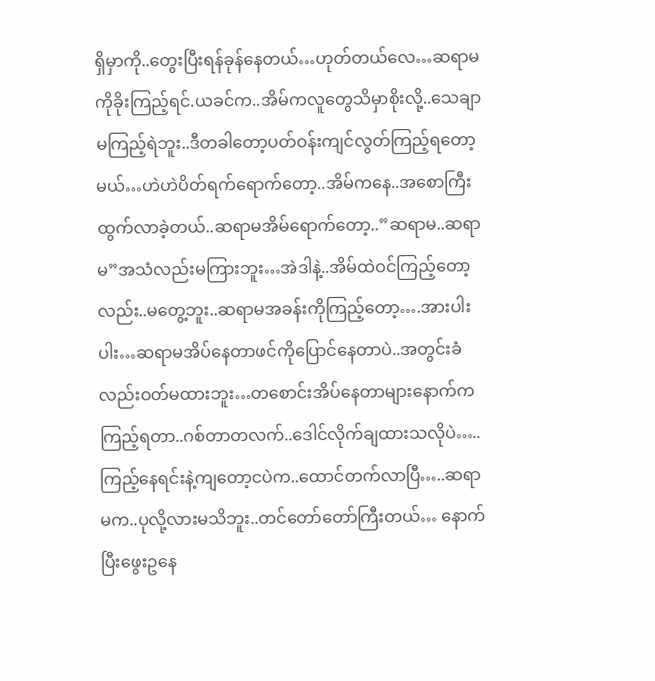ရှိမှာကို..တွေးပြီးရန်ခုန်နေတယ်…ဟုတ်တယ်လေ…ဆရာမကိုခိုးကြည့်ရင်.ယခင်က..အိမ်ကလူတွေသိမှာစိုးလို့..သေချာမကြည့်ရဲဘူး..ဒီတခါတော့ပတ်ဝန်းကျင်လွတ်ကြည့်ရတော့မယ်…ဟဲဟဲပိတ်ရက်ရောက်တော့..အိမ်ကနေ..အစောကြီးထွက်လာခဲ့တယ်..ဆရာမအိမ်ရောက်တော့..”ဆရာမ..ဆရာမ”အသံလည်းမကြားဘူး…အဲဒါနဲ့..အိမ်ထဲဝင်ကြည့်တော့လည်း..မတွေ့ဘူး..ဆရာမအခန်းကိုကြည့်တော့….အားပါးပါး…ဆရာမအိပ်နေတာဖင်ကိုပြောင်နေတာပဲ..အတွင်းခံလည်းဝတ်မထားဘူး…တစောင်းအိပ်နေတာများနောက်ကကြည့်ရတာ..ဂစ်တာတလက်..ဒေါင်လိုက်ချထားသလိုပဲ…..ကြည့်နေရင်းနဲ့ကျတော့ငပဲက..ထောင်တက်လာပြီ…..ဆရာမက..ပုလို့လားမသိဘူး..တင်တော်တော်ကြီးတယ်… နောက်ပြီးဖွေးဥနေ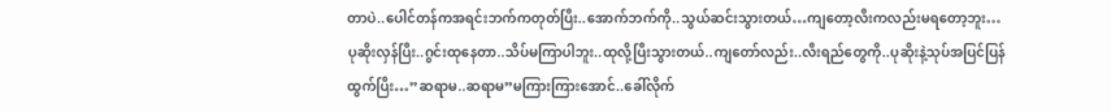တာပဲ..ပေါင်တန်ကအရင်းဘက်ကတုတ်ပြီး..အောက်ဘက်ကို..သွယ်ဆင်းသွားတယ်…ကျတော့လီးကလည်းမရတော့ဘူး…ပုဆိုးလှန်ပြီး..ဂွင်းထုနေတာ..သိပ်မကြာပါဘူး..ထုလို့ပြီးသွားတယ်..ကျတော်လည်း..လီးရည်တွေကို..ပုဆိုးနဲ့သုပ်အပြင်ပြန်ထွက်ပြီး…”ဆရာမ..ဆရာမ”မကြားကြားအောင်..ခေါ်လိုက်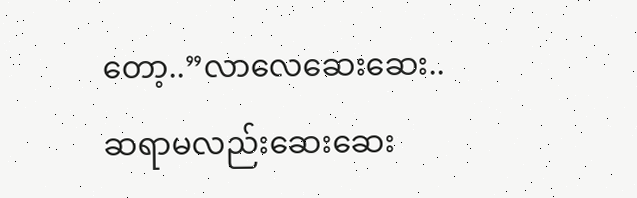တော့..”လာလေဆေးဆေး..ဆရာမလည်းဆေးဆေး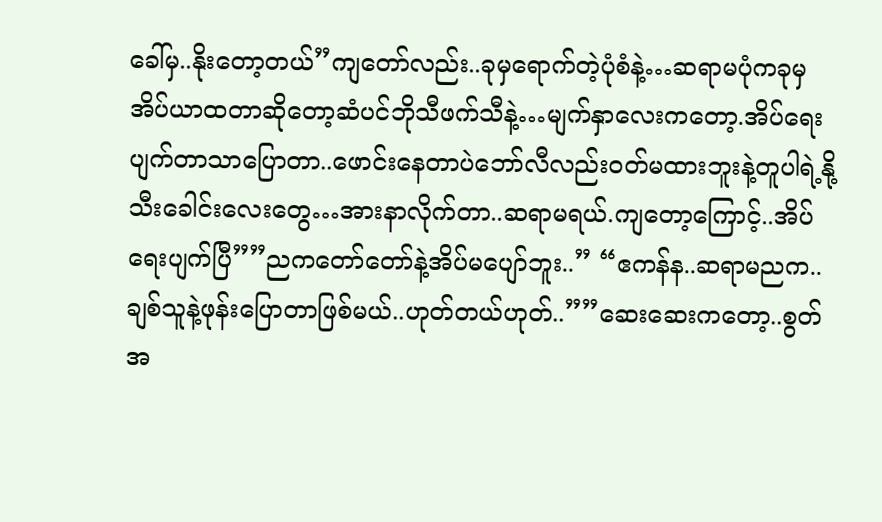ခေါ်မှ..နိုးတော့တယ်”ကျတော်လည်း..ခုမှရောက်တဲ့ပုံစံနဲ့…ဆရာမပုံကခုမှအိပ်ယာထတာဆိုတော့ဆံပင်ဘိုသီဖက်သီနဲ့…မျက်နှာလေးကတော့.အိပ်ရေးပျက်တာသာပြောတာ..ဖောင်းနေတာပဲဘော်လီလည်းဝတ်မထားဘူးနဲ့တူပါရဲ့နို့သီးခေါင်းလေးတွေ…အားနာလိုက်တာ..ဆရာမရယ်.ကျတော့ကြောင့်..အိပ်ရေးပျက်ပြီ””ညကတော်တော်နဲ့အိပ်မပျော်ဘူး..” “ဧကန်န..ဆရာမညက..ချစ်သူနဲ့ဖုန်းပြောတာဖြစ်မယ်..ဟုတ်တယ်ဟုတ်..””ဆေးဆေးကတော့..စွတ်အ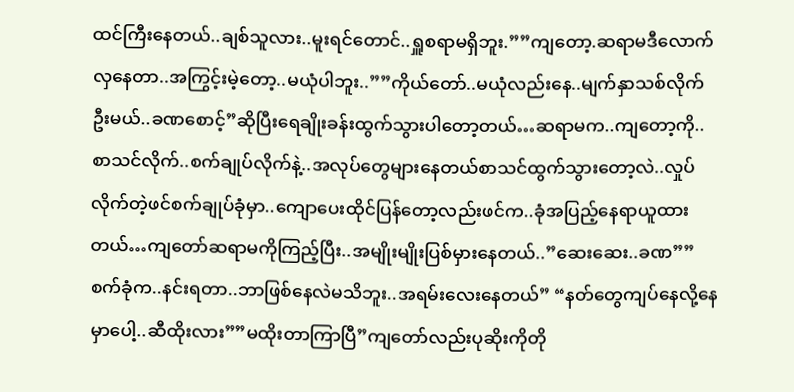ထင်ကြီးနေတယ်..ချစ်သူလား..မူးရင်တောင်..ရှူစရာမရှိဘူး.””ကျတော့.ဆရာမဒီလောက်လှနေတာ..အကြွင့်းမဲ့တော့..မယုံပါဘူး..””ကိုယ်တော်..မယုံလည်းနေ..မျက်နှာသစ်လိုက်ဦးမယ်..ခဏစောင့်”ဆိုပြီးရေချိုးခန်းထွက်သွားပါတော့တယ်…ဆရာမက..ကျတော့ကို..စာသင်လိုက်..စက်ချုပ်လိုက်နဲ့..အလုပ်တွေများနေတယ်စာသင်ထွက်သွားတော့လဲ..လှုပ်လိုက်တဲ့ဖင်စက်ချုပ်ခုံမှာ..ကျောပေးထိုင်ပြန်တော့လည်းဖင်က..ခုံအပြည့်နေရာယူထားတယ်…ကျတော်ဆရာမကိုကြည့်ပြီး..အမျိုးမျိုးပြစ်မှားနေတယ်..”ဆေးဆေး..ခဏ””စက်ခုံက..နင်းရတာ..ဘာဖြစ်နေလဲမသိဘူး..အရမ်းလေးနေတယ်” “နတ်တွေကျပ်နေလို့နေမှာပေါ့..ဆီထိုးလား””မထိုးတာကြာပြီ”ကျတော်လည်းပုဆိုးကိုတို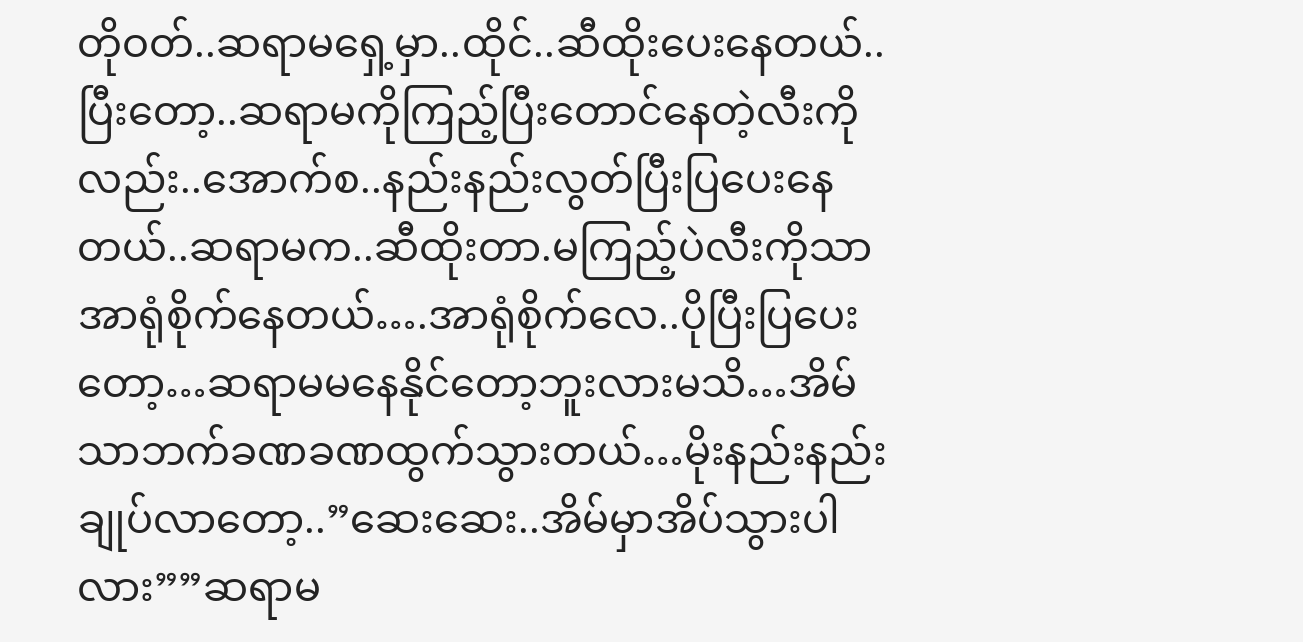တိုဝတ်..ဆရာမရှေ့မှာ..ထိုင်..ဆီထိုးပေးနေတယ်..ပြီးတော့..ဆရာမကိုကြည့်ပြီးတောင်နေတဲ့လီးကိုလည်း..အောက်စ..နည်းနည်းလွတ်ပြီးပြပေးနေတယ်..ဆရာမက..ဆီထိုးတာ.မကြည့်ပဲလီးကိုသာအာရုံစိုက်နေတယ်….အာရုံစိုက်လေ..ပိုပြီးပြပေးတော့…ဆရာမမနေနိုင်တော့ဘူးလားမသိ…အိမ်သာဘက်ခဏခဏထွက်သွားတယ်…မိုးနည်းနည်းချုပ်လာတော့..”ဆေးဆေး..အိမ်မှာအိပ်သွားပါလား””ဆရာမ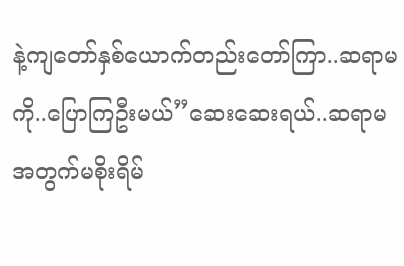နဲ့ကျတော်နှစ်ယောက်တည်းတော်ကြာ..ဆရာမကို..ပြောကြဦးမယ်”ဆေးဆေးရယ်..ဆရာမအတွက်မစိုးရိမ်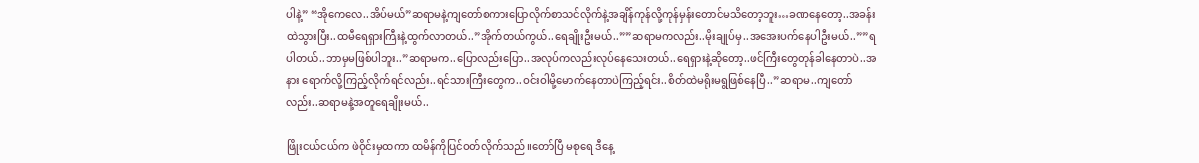ပါနဲ့” “အိုကေလေ..အိပ်မယ်”ဆရာမနဲ့ကျတော်စကားပြောလိုက်စာသင်လိုက်နဲ့အချိန်ကုန်လို့ကုန်မှန်းတောင်မသိတော့ဘူး…ခဏနေတော့..အခန်းထဲသွားပြီး..ထမီရေရှားကြီးနဲ့ထွက်လာတယ်..”အိုက်တယ်ကွယ်..ရေချိုးဦးမယ်..””ဆရာမကလည်း..မိုးချုပ်မှ..အအေးပက်နေပါဦးမယ်..””ရပါတယ်..ဘာမှမဖြစ်ပါဘူး..”ဆရာမက..ပြောလည်းပြော..အလုပ်ကလည်းလုပ်နေသေးတယ်..ရေရှားနဲ့ဆိုတော့..ဖင်ကြီးတွေတုန်ခါနေတာပဲ..အနား ရောက်လို့ကြည့်လိုက်ရင်လည်း..ရင်သားကြီးတွေက..ဝင်းဝါမို့မောက်နေတာပဲကြည့်ရင်း..စိတ်ထဲမရိုးမရွဖြစ်နေပြီ..”ဆရာမ..ကျတော်လည်း..ဆရာမနဲ့အတူရေချိုးမယ်..

ဖြိုးငယ်ငယ်က ဖဲဝိုင်းမှထကာ ထမိန်ကိုပြင်ဝတ်လိုက်သည်။တော်ပြီ မစုရေ ဒီနေ့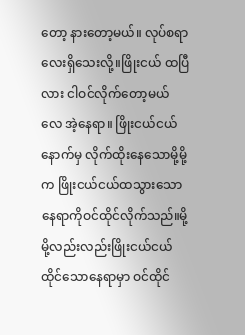တော့ နားတော့မယ်။ လုပ်စရာလေးရှိသေးလို့။ဖြိုးငယ် ထပြီလား ငါဝင်လိုက်တော့မယ်လေ အဲ့နေရာ။ ဖြိုးငယ်ငယ်နောက်မှ လိုက်ထိုးနေသောမို့မို့က ဖြိုးငယ်ငယ်ထသွားသောနေရာကိုဝင်ထိုင်လိုက်သည်။မို့မို့လည်းလည်းဖြိုးငယ်ငယ်ထိုင်သောနေရာမှာ ဝင်ထိုင်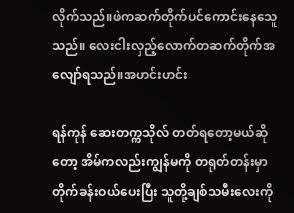လိုက်သည်။ဖဲကဆက်တိုက်ပင်ကောင်းနေသေူသည်။ လေးငါးလှည့်လောက်တဆက်တိုက်အလျော်ရသည်။အဟင်းဟင်း

ရန်ကုန် ဆေးတက္ကသိုလ် တတ်ရတော့မယ်ဆိုတော့ အိမ်ကလည်းကျွန်မကို တရုတ်တန်းမှာ တိုက်ခန်းဝယ်ပေးပြီး သူတို့ချစ်သမီးလေးကို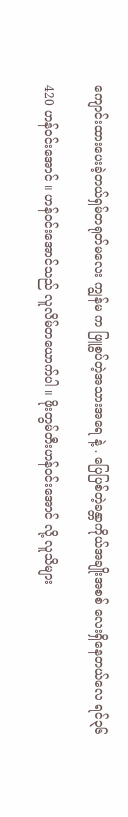ကျောင်းထားပေးခဲ့တယ်ရှမ်တရုတ်မလေး ကျွန်မ က ဖြူစွပ်တဲ့အသားအရေ နဲ့ . ပြေပြစ်တဲ့ခန္တာကိုယ်အချိုးအစစ် လေးရှိနေတယ်လေ ရင်၃၆

420 ဟန်ဝင်းအောင် ။ ဟန်ဝင်းအောင်သည် လူလိမ်တယောက်ပါ ။ ဖိုးတွမ်တီးဟန်ဝင်းအောင် လို့ လူသိများ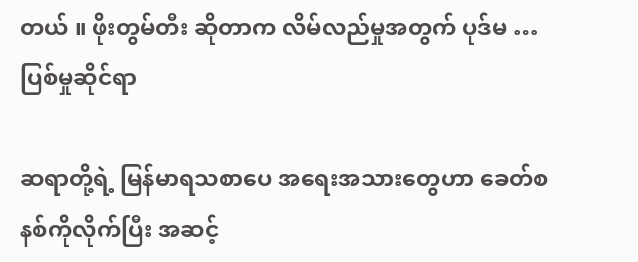တယ် ။ ဖိုးတွမ်တီး ဆိုတာက လိမ်လည်မှုအတွက် ပုဒ်မ …ပြစ်မှုဆိုင်ရာ

ဆရာတို့ရဲ့ မြန်မာရသစာပေ အရေးအသားတွေဟာ ခေတ်စနစ်ကိုလိုက်ပြီး အဆင့်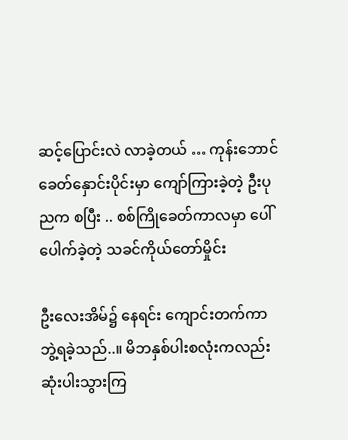ဆင့်ပြောင်းလဲ လာခဲ့တယ် … ကုန်းဘောင်ခေတ်နှောင်းပိုင်းမှာ ကျော်ကြားခဲ့တဲ့ ဦးပုညက စပြီး .. စစ်ကြိုခေတ်ကာလမှာ ပေါ်ပေါက်ခဲ့တဲ့ သခင်ကိုယ်တော်မှိုင်း

ဦးလေးအိမ်၌ နေရင်း ကျောင်းတက်ကာ ဘွဲ့ရခဲ့သည်..။ မိဘနှစ်ပါးစလုံးကလည်း ဆုံးပါးသွားကြ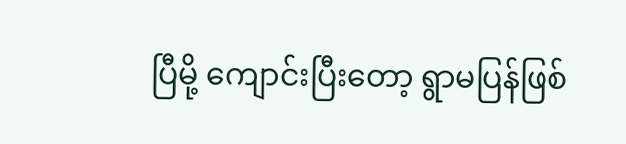ပြီမို့ ကျောင်းပြီးတော့ ရွာမပြန်ဖြစ်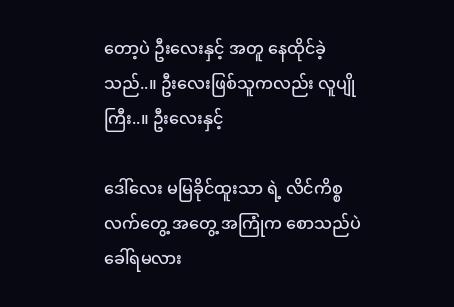တော့ပဲ ဦးလေးနှင့် အတူ နေထိုင်ခဲ့သည်..။ ဦးလေးဖြစ်သူကလည်း လူပျိုကြီး..။ ဦးလေးနှင့်

ဒေါ်လေး မမြခိုင်ထူးသာ ရဲ့ လိင်ကိစ္စ လက်တွေ့ အတွေ့ အကြုံက စောသည်ပဲ ခေါ်ရမလား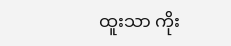ထူးသာ ကိုး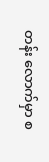တန်း လောက်မှာ စ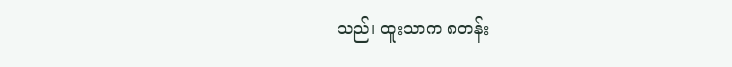သည်၊ ထူးသာက ၈တန်း